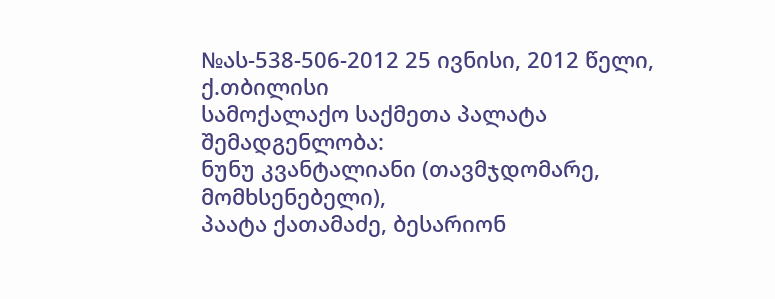№ას-538-506-2012 25 ივნისი, 2012 წელი,
ქ.თბილისი
სამოქალაქო საქმეთა პალატა
შემადგენლობა:
ნუნუ კვანტალიანი (თავმჯდომარე, მომხსენებელი),
პაატა ქათამაძე, ბესარიონ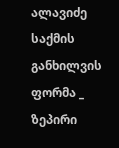ალავიძე
საქმის განხილვის ფორმა _ ზეპირი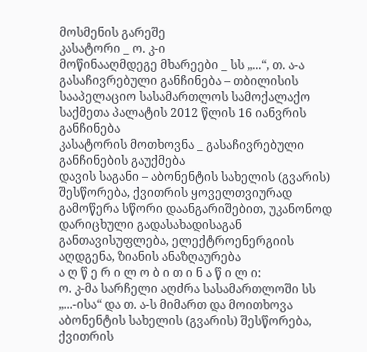მოსმენის გარეშე
კასატორი _ ო. კ-ი
მოწინააღმდეგე მხარეები _ სს „...“, თ. ა-ა
გასაჩივრებული განჩინება – თბილისის სააპელაციო სასამართლოს სამოქალაქო საქმეთა პალატის 2012 წლის 16 იანვრის განჩინება
კასატორის მოთხოვნა _ გასაჩივრებული განჩინების გაუქმება
დავის საგანი – აბონენტის სახელის (გვარის) შესწორება, ქვითრის ყოველთვიურად გამოწერა სწორი დაანგარიშებით, უკანონოდ დარიცხული გადასახადისაგან განთავისუფლება, ელექტროენერგიის აღდგენა, ზიანის ანაზღაურება
ა ღ წ ე რ ი ლ ო ბ ი თ ი ნ ა წ ი ლ ი:
ო. კ-მა სარჩელი აღძრა სასამართლოში სს „...-ისა“ და თ. ა-ს მიმართ და მოითხოვა აბონენტის სახელის (გვარის) შესწორება, ქვითრის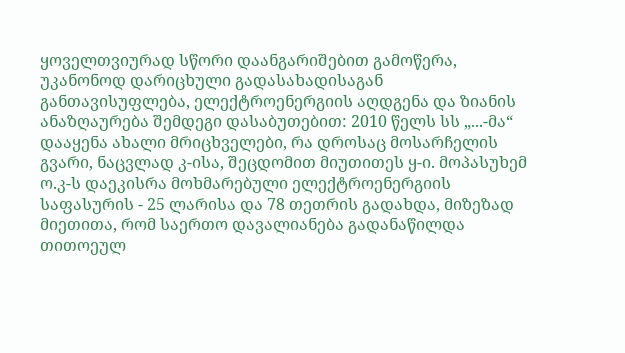ყოველთვიურად სწორი დაანგარიშებით გამოწერა, უკანონოდ დარიცხული გადასახადისაგან განთავისუფლება, ელექტროენერგიის აღდგენა და ზიანის ანაზღაურება შემდეგი დასაბუთებით: 2010 წელს სს „...-მა“ დააყენა ახალი მრიცხველები, რა დროსაც მოსარჩელის გვარი, ნაცვლად კ-ისა, შეცდომით მიუთითეს ყ-ი. მოპასუხემ ო.კ-ს დაეკისრა მოხმარებული ელექტროენერგიის საფასურის - 25 ლარისა და 78 თეთრის გადახდა, მიზეზად მიეთითა, რომ საერთო დავალიანება გადანაწილდა თითოეულ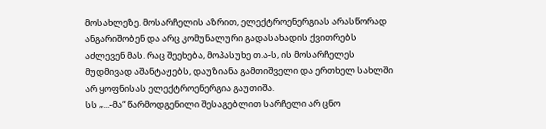მოსახლეზე. მოსარჩელის აზრით, ელექტროენერგიას არასწორად ანგარიშობენ და არც კომუნალური გადასახადის ქვითრებს აძლევენ მას. რაც შეეხება, მოპასუხე თ.ა-ს, ის მოსარჩელეს მუდმივად აშანტაჟებს, დაუზიანა გამთიშველი და ერთხელ სახლში არ ყოფნისას ელექტროენერგია გაუთიშა.
სს „...-მა“ წარმოდგენილი შესაგებლით სარჩელი არ ცნო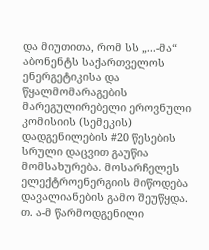და მიუთითა, რომ სს „...-მა“ აბონენტს საქართველოს ენერგეტიკისა და წყალმომარაგების მარეგულირებელი ეროვნული კომისიის (სემეკის) დადგენილების #20 წესების სრული დაცვით გაუწია მომსახურება. მოსარჩელეს ელექტროენერგიის მიწოდება დავალიანების გამო შეუწყდა.
თ. ა-მ წარმოდგენილი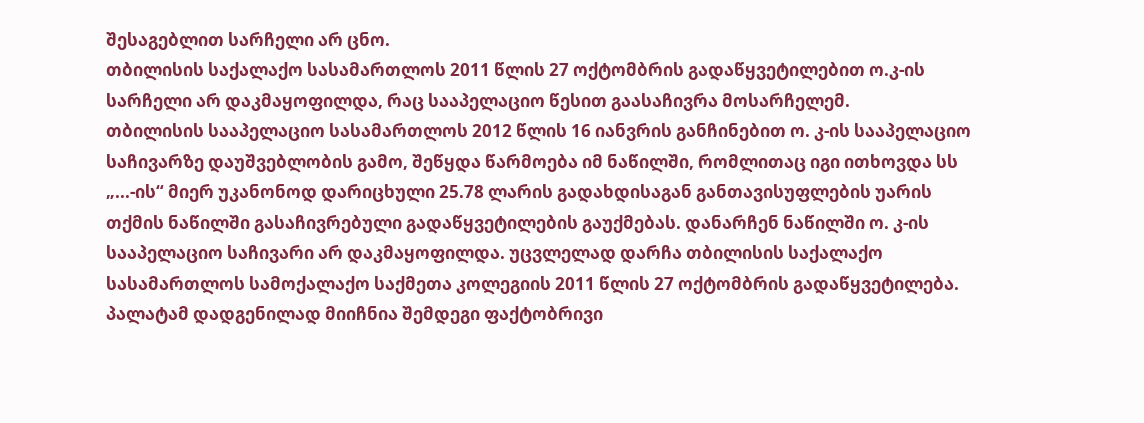შესაგებლით სარჩელი არ ცნო.
თბილისის საქალაქო სასამართლოს 2011 წლის 27 ოქტომბრის გადაწყვეტილებით ო.კ-ის სარჩელი არ დაკმაყოფილდა, რაც სააპელაციო წესით გაასაჩივრა მოსარჩელემ.
თბილისის სააპელაციო სასამართლოს 2012 წლის 16 იანვრის განჩინებით ო. კ-ის სააპელაციო საჩივარზე დაუშვებლობის გამო, შეწყდა წარმოება იმ ნაწილში, რომლითაც იგი ითხოვდა სს „...-ის“ მიერ უკანონოდ დარიცხული 25.78 ლარის გადახდისაგან განთავისუფლების უარის თქმის ნაწილში გასაჩივრებული გადაწყვეტილების გაუქმებას. დანარჩენ ნაწილში ო. კ-ის სააპელაციო საჩივარი არ დაკმაყოფილდა. უცვლელად დარჩა თბილისის საქალაქო სასამართლოს სამოქალაქო საქმეთა კოლეგიის 2011 წლის 27 ოქტომბრის გადაწყვეტილება. პალატამ დადგენილად მიიჩნია შემდეგი ფაქტობრივი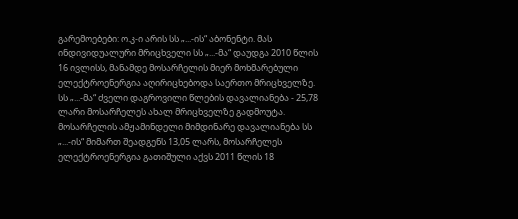გარემოებები: ო.კ-ი არის სს „...-ის“ აბონენტი. მას ინდივიდუალური მრიცხველი სს „...-მა“ დაუდგა 2010 წლის 16 ივლისს, მანამდე მოსარჩელის მიერ მოხმარებული ელექტროენერგია აღირიცხებოდა საერთო მრიცხველზე. სს „...-მა“ ძველი დაგროვილი წლების დავალიანება - 25,78 ლარი მოსარჩელეს ახალ მრიცხველზე გადმოუტა. მოსარჩელის ამჟამინდელი მიმდინარე დავალიანება სს „...-ის“ მიმართ შეადგენს 13,05 ლარს, მოსარჩელეს ელექტროენერგია გათიშული აქვს 2011 წლის 18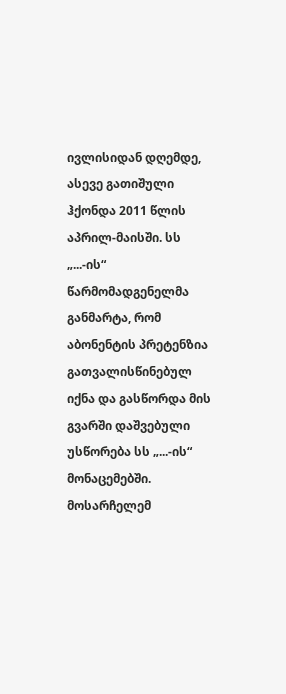ივლისიდან დღემდე, ასევე გათიშული ჰქონდა 2011 წლის აპრილ-მაისში. სს „...-ის“ წარმომადგენელმა განმარტა, რომ აბონენტის პრეტენზია გათვალისწინებულ იქნა და გასწორდა მის გვარში დაშვებული უსწორება სს „...-ის“ მონაცემებში. მოსარჩელემ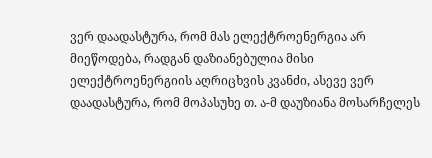ვერ დაადასტურა, რომ მას ელექტროენერგია არ მიეწოდება, რადგან დაზიანებულია მისი ელექტროენერგიის აღრიცხვის კვანძი, ასევე ვერ დაადასტურა, რომ მოპასუხე თ. ა-მ დაუზიანა მოსარჩელეს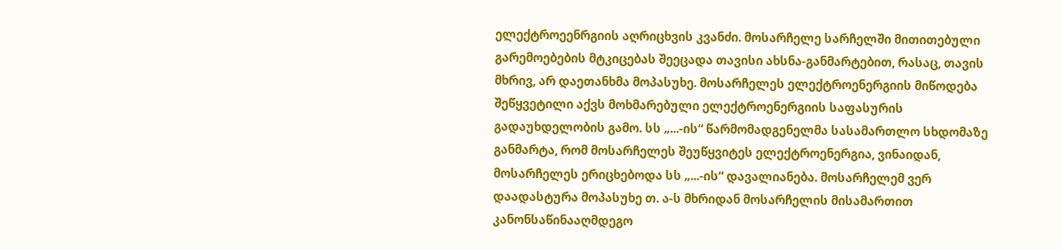ელექტროეენრგიის აღრიცხვის კვანძი. მოსარჩელე სარჩელში მითითებული გარემოებების მტკიცებას შეეცადა თავისი ახსნა-განმარტებით, რასაც, თავის მხრივ, არ დაეთანხმა მოპასუხე. მოსარჩელეს ელექტროენერგიის მიწოდება შეწყვეტილი აქვს მოხმარებული ელექტროენერგიის საფასურის გადაუხდელობის გამო. სს „...-ის“ წარმომადგენელმა სასამართლო სხდომაზე განმარტა, რომ მოსარჩელეს შეუწყვიტეს ელექტროენერგია, ვინაიდან, მოსარჩელეს ერიცხებოდა სს „...-ის“ დავალიანება. მოსარჩელემ ვერ დაადასტურა მოპასუხე თ. ა-ს მხრიდან მოსარჩელის მისამართით კანონსაწინააღმდეგო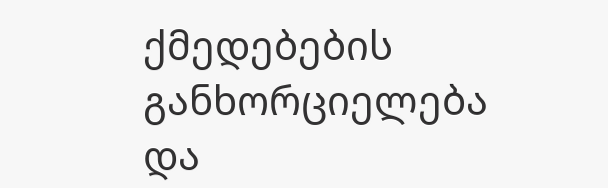ქმედებების განხორციელება და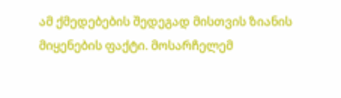ამ ქმედებების შედეგად მისთვის ზიანის მიყენების ფაქტი. მოსარჩელემ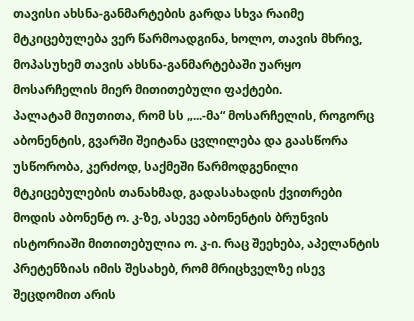თავისი ახსნა-განმარტების გარდა სხვა რაიმე მტკიცებულება ვერ წარმოადგინა, ხოლო, თავის მხრივ, მოპასუხემ თავის ახსნა-განმარტებაში უარყო მოსარჩელის მიერ მითითებული ფაქტები.
პალატამ მიუთითა, რომ სს „...-მა“ მოსარჩელის, როგორც აბონენტის, გვარში შეიტანა ცვლილება და გაასწორა უსწორობა, კერძოდ, საქმეში წარმოდგენილი მტკიცებულების თანახმად, გადასახადის ქვითრები მოდის აბონენტ ო. კ-ზე, ასევე აბონენტის ბრუნვის ისტორიაში მითითებულია ო. კ-ი. რაც შეეხება, აპელანტის პრეტენზიას იმის შესახებ, რომ მრიცხველზე ისევ შეცდომით არის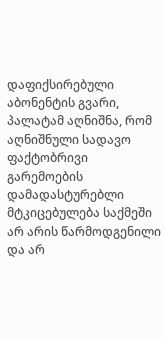დაფიქსირებული აბონენტის გვარი, პალატამ აღნიშნა, რომ აღნიშნული სადავო ფაქტობრივი გარემოების დამადასტურებლი მტკიცებულება საქმეში არ არის წარმოდგენილი და არ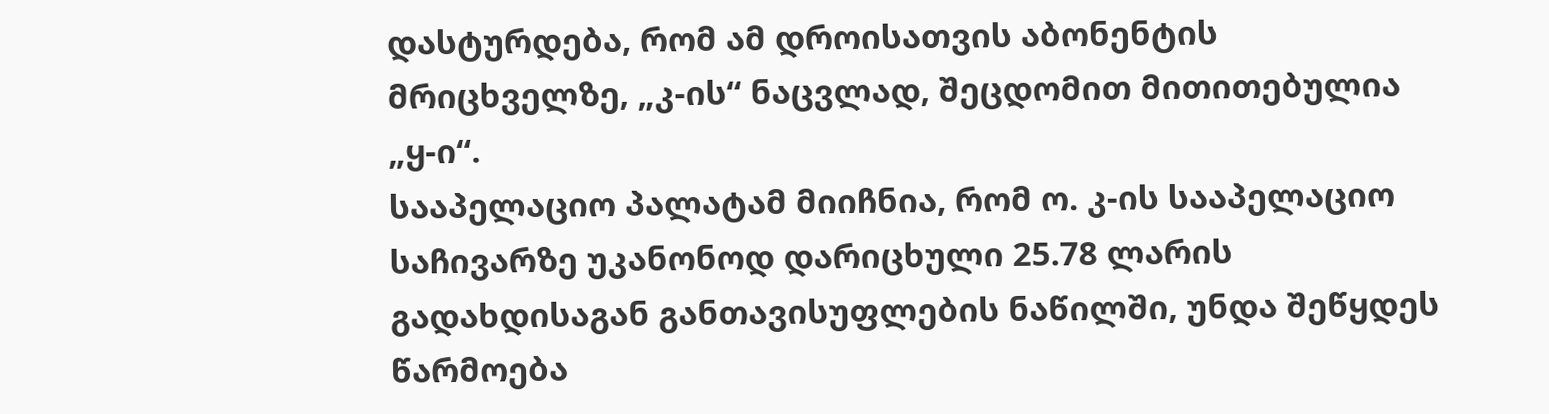დასტურდება, რომ ამ დროისათვის აბონენტის მრიცხველზე, „კ-ის“ ნაცვლად, შეცდომით მითითებულია „ყ-ი“.
სააპელაციო პალატამ მიიჩნია, რომ ო. კ-ის სააპელაციო საჩივარზე უკანონოდ დარიცხული 25.78 ლარის გადახდისაგან განთავისუფლების ნაწილში, უნდა შეწყდეს წარმოება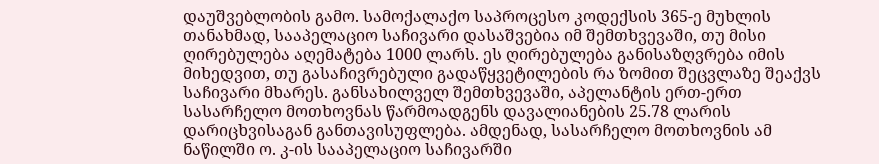დაუშვებლობის გამო. სამოქალაქო საპროცესო კოდექსის 365-ე მუხლის თანახმად, სააპელაციო საჩივარი დასაშვებია იმ შემთხვევაში, თუ მისი ღირებულება აღემატება 1000 ლარს. ეს ღირებულება განისაზღვრება იმის მიხედვით, თუ გასაჩივრებული გადაწყვეტილების რა ზომით შეცვლაზე შეაქვს საჩივარი მხარეს. განსახილველ შემთხვევაში, აპელანტის ერთ-ერთ სასარჩელო მოთხოვნას წარმოადგენს დავალიანების 25.78 ლარის დარიცხვისაგან განთავისუფლება. ამდენად, სასარჩელო მოთხოვნის ამ ნაწილში ო. კ-ის სააპელაციო საჩივარში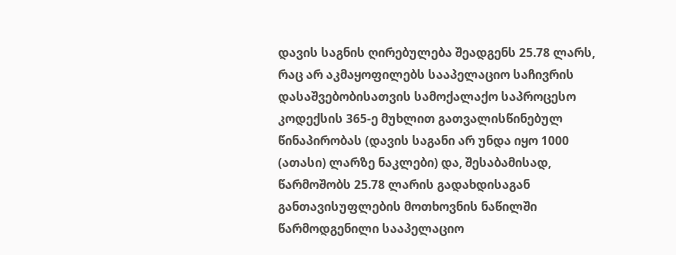დავის საგნის ღირებულება შეადგენს 25.78 ლარს, რაც არ აკმაყოფილებს სააპელაციო საჩივრის დასაშვებობისათვის სამოქალაქო საპროცესო კოდექსის 365-ე მუხლით გათვალისწინებულ წინაპირობას (დავის საგანი არ უნდა იყო 1000 (ათასი) ლარზე ნაკლები) და, შესაბამისად, წარმოშობს 25.78 ლარის გადახდისაგან განთავისუფლების მოთხოვნის ნაწილში წარმოდგენილი სააპელაციო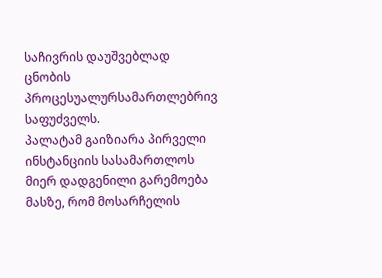საჩივრის დაუშვებლად ცნობის პროცესუალურსამართლებრივ საფუძველს.
პალატამ გაიზიარა პირველი ინსტანციის სასამართლოს მიერ დადგენილი გარემოება მასზე, რომ მოსარჩელის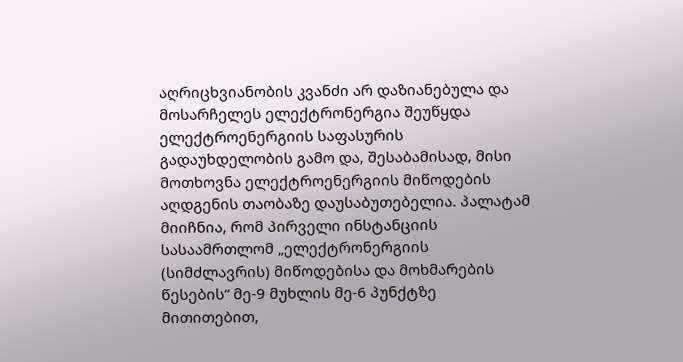აღრიცხვიანობის კვანძი არ დაზიანებულა და მოსარჩელეს ელექტრონერგია შეუწყდა ელექტროენერგიის საფასურის გადაუხდელობის გამო და, შესაბამისად, მისი მოთხოვნა ელექტროენერგიის მიწოდების აღდგენის თაობაზე დაუსაბუთებელია. პალატამ მიიჩნია, რომ პირველი ინსტანციის სასაამრთლომ „ელექტრონერგიის (სიმძლავრის) მიწოდებისა და მოხმარების წესების“ მე-9 მუხლის მე-6 პუნქტზე მითითებით,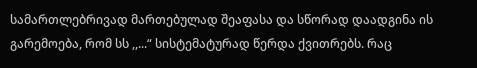სამართლებრივად მართებულად შეაფასა და სწორად დაადგინა ის გარემოება, რომ სს ,,...“ სისტემატურად წერდა ქვითრებს. რაც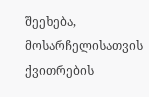შეეხება, მოსარჩელისათვის ქვითრების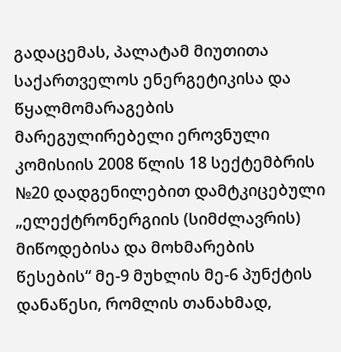გადაცემას, პალატამ მიუთითა საქართველოს ენერგეტიკისა და წყალმომარაგების მარეგულირებელი ეროვნული კომისიის 2008 წლის 18 სექტემბრის №20 დადგენილებით დამტკიცებული „ელექტრონერგიის (სიმძლავრის) მიწოდებისა და მოხმარების წესების“ მე-9 მუხლის მე-6 პუნქტის დანაწესი, რომლის თანახმად,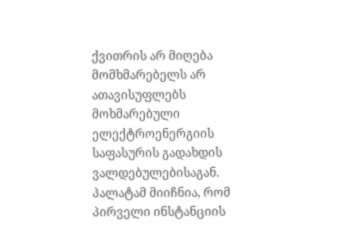ქვითრის არ მიღება მომხმარებელს არ ათავისუფლებს მოხმარებული ელექტროენერგიის საფასურის გადახდის ვალდებულებისაგან.
პალატამ მიიჩნია, რომ პირველი ინსტანციის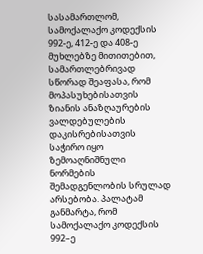სასამართლომ, სამოქალაქო კოდექსის 992-ე, 412-ე და 408-ე მუხლებზე მითითებით, სამართლებრივად სწორად შეაფასა, რომ მოპასუხებისათვის ზიანის ანაზღაურების ვალდებულების დაკისრებისათვის საჭირო იყო ზემოაღნიშნული ნორმების შემადგენლობის სრულად არსებობა. პალატამ განმარტა, რომ სამოქალაქო კოდექსის 992–ე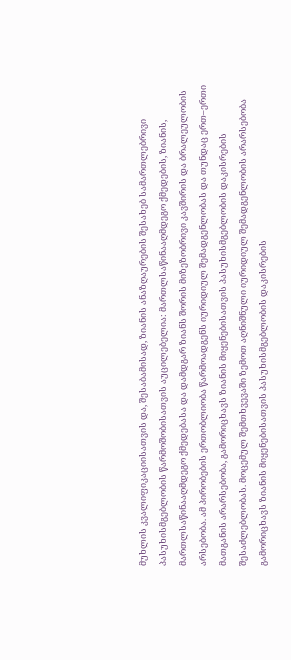მუხლის კვალიფიკაციისათვის და, შესაბამისად, ზიანის ანაზღაურების შესახებ სამართლებრივი პასუხისმგებლობის წარმოშობისათვის აუცილებელია: მართლსაწინააღმდეგო ქმედების, ზიანის, მართლსაწინააღმდეგო ქმედებასა და დამდგარ ზიანს შორის მიზეზობრივი კავშირის და ბრალეულობის არსებობა. ამ პირობების ერთობლიობა წარმოადგენს იურიდიულ შემადგენლობას და თუნდაც ერთ–ერთი მათგანის არარსებობა, გამორიცხავს ზიანის მიყენებისათვის პასუხისმგებლობის დაკისრების შესაძლებლობას. მოცემულ შემთხვევაში ზემოთ აღნიშნული იურიდიულ შემადგენლობის არარსებობა გამორიცხავს ზიანის მიყენებისათვის პასუხისმგებლობის დაკისრების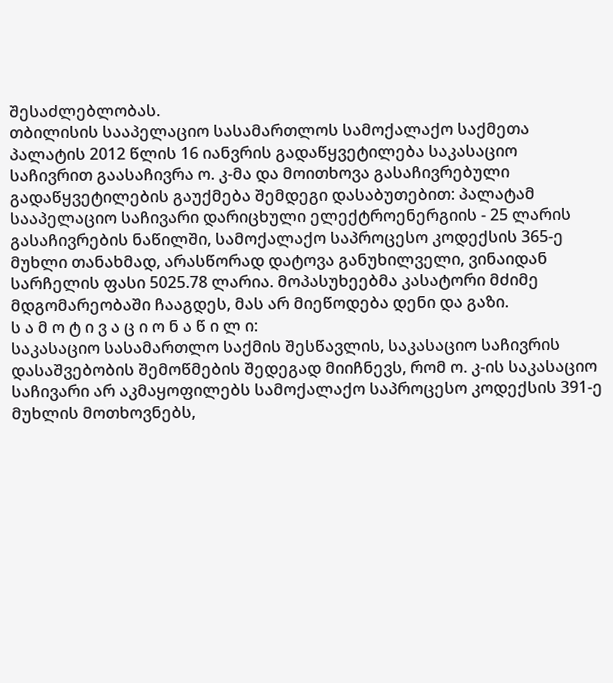შესაძლებლობას.
თბილისის სააპელაციო სასამართლოს სამოქალაქო საქმეთა პალატის 2012 წლის 16 იანვრის გადაწყვეტილება საკასაციო საჩივრით გაასაჩივრა ო. კ-მა და მოითხოვა გასაჩივრებული გადაწყვეტილების გაუქმება შემდეგი დასაბუთებით: პალატამ სააპელაციო საჩივარი დარიცხული ელექტროენერგიის - 25 ლარის გასაჩივრების ნაწილში, სამოქალაქო საპროცესო კოდექსის 365-ე მუხლი თანახმად, არასწორად დატოვა განუხილველი, ვინაიდან სარჩელის ფასი 5025.78 ლარია. მოპასუხეებმა კასატორი მძიმე მდგომარეობაში ჩააგდეს, მას არ მიეწოდება დენი და გაზი.
ს ა მ ო ტ ი ვ ა ც ი ო ნ ა წ ი ლ ი:
საკასაციო სასამართლო საქმის შესწავლის, საკასაციო საჩივრის დასაშვებობის შემოწმების შედეგად მიიჩნევს, რომ ო. კ-ის საკასაციო საჩივარი არ აკმაყოფილებს სამოქალაქო საპროცესო კოდექსის 391-ე მუხლის მოთხოვნებს,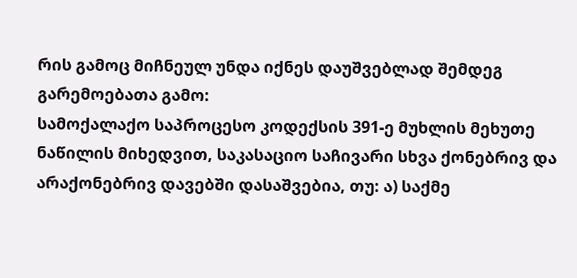რის გამოც მიჩნეულ უნდა იქნეს დაუშვებლად შემდეგ გარემოებათა გამო:
სამოქალაქო საპროცესო კოდექსის 391-ე მუხლის მეხუთე ნაწილის მიხედვით, საკასაციო საჩივარი სხვა ქონებრივ და არაქონებრივ დავებში დასაშვებია, თუ: ა) საქმე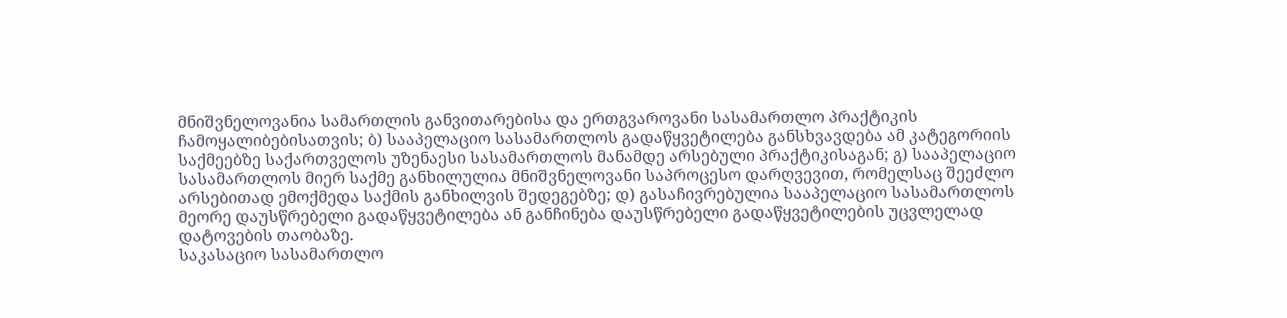მნიშვნელოვანია სამართლის განვითარებისა და ერთგვაროვანი სასამართლო პრაქტიკის ჩამოყალიბებისათვის; ბ) სააპელაციო სასამართლოს გადაწყვეტილება განსხვავდება ამ კატეგორიის საქმეებზე საქართველოს უზენაესი სასამართლოს მანამდე არსებული პრაქტიკისაგან; გ) სააპელაციო სასამართლოს მიერ საქმე განხილულია მნიშვნელოვანი საპროცესო დარღვევით, რომელსაც შეეძლო არსებითად ემოქმედა საქმის განხილვის შედეგებზე; დ) გასაჩივრებულია სააპელაციო სასამართლოს მეორე დაუსწრებელი გადაწყვეტილება ან განჩინება დაუსწრებელი გადაწყვეტილების უცვლელად დატოვების თაობაზე.
საკასაციო სასამართლო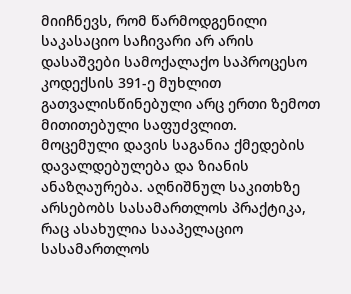მიიჩნევს, რომ წარმოდგენილი საკასაციო საჩივარი არ არის დასაშვები სამოქალაქო საპროცესო კოდექსის 391-ე მუხლით გათვალისწინებული არც ერთი ზემოთ მითითებული საფუძვლით.
მოცემული დავის საგანია ქმედების დავალდებულება და ზიანის ანაზღაურება. აღნიშნულ საკითხზე არსებობს სასამართლოს პრაქტიკა, რაც ასახულია სააპელაციო სასამართლოს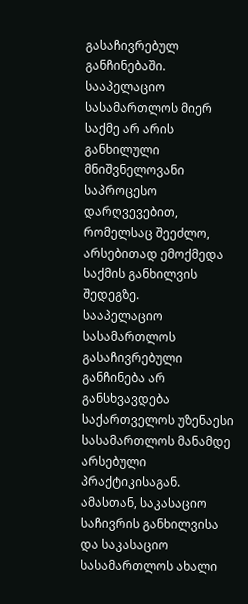გასაჩივრებულ განჩინებაში.
სააპელაციო სასამართლოს მიერ საქმე არ არის განხილული მნიშვნელოვანი საპროცესო დარღვევებით, რომელსაც შეეძლო, არსებითად ემოქმედა საქმის განხილვის შედეგზე.
სააპელაციო სასამართლოს გასაჩივრებული განჩინება არ განსხვავდება საქართველოს უზენაესი სასამართლოს მანამდე არსებული პრაქტიკისაგან. ამასთან, საკასაციო საჩივრის განხილვისა და საკასაციო სასამართლოს ახალი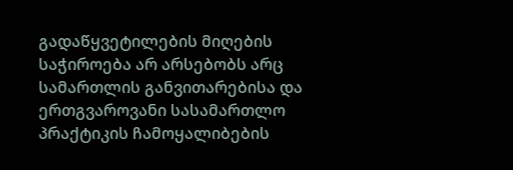გადაწყვეტილების მიღების საჭიროება არ არსებობს არც სამართლის განვითარებისა და ერთგვაროვანი სასამართლო პრაქტიკის ჩამოყალიბების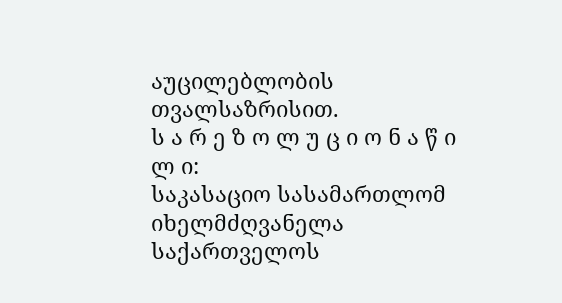აუცილებლობის თვალსაზრისით.
ს ა რ ე ზ ო ლ უ ც ი ო ნ ა წ ი ლ ი:
საკასაციო სასამართლომ იხელმძღვანელა საქართველოს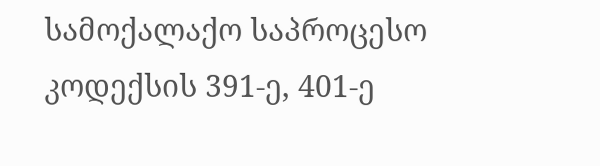სამოქალაქო საპროცესო კოდექსის 391-ე, 401-ე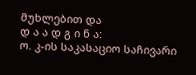მუხლებით და
დ ა ა დ გ ი ნ ა:
ო. კ-ის საკასაციო საჩივარი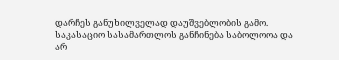დარჩეს განუხილველად დაუშვებლობის გამო.
საკასაციო სასამართლოს განჩინება საბოლოოა და არ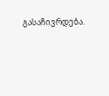გასაჩივრდება.